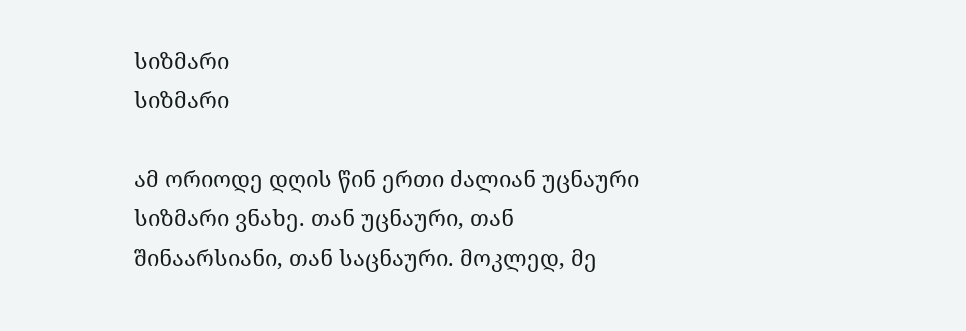სიზმარი
სიზმარი

ამ ორიოდე დღის წინ ერთი ძალიან უცნაური სიზმარი ვნახე. თან უცნაური, თან შინაარსიანი, თან საცნაური. მოკლედ, მე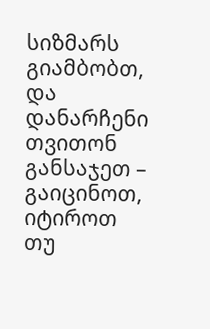სიზმარს გიამბობთ, და დანარჩენი თვითონ განსაჯეთ – გაიცინოთ, იტიროთ თუ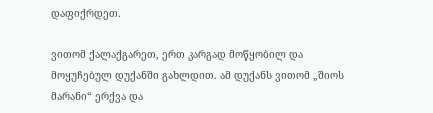დაფიქრდეთ.

ვითომ ქალაქგარეთ, ერთ კარგად მოწყობილ და მოყუჩებულ დუქანში გახლდით. ამ დუქანს ვითომ „შიოს მარანი“ ერქვა და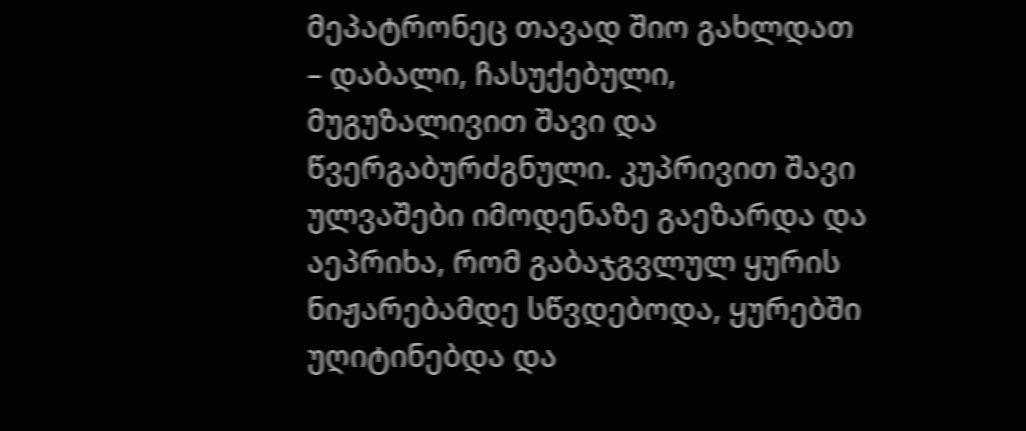მეპატრონეც თავად შიო გახლდათ – დაბალი, ჩასუქებული, მუგუზალივით შავი და წვერგაბურძგნული. კუპრივით შავი ულვაშები იმოდენაზე გაეზარდა და აეპრიხა, რომ გაბაჯგვლულ ყურის ნიჟარებამდე სწვდებოდა, ყურებში უღიტინებდა და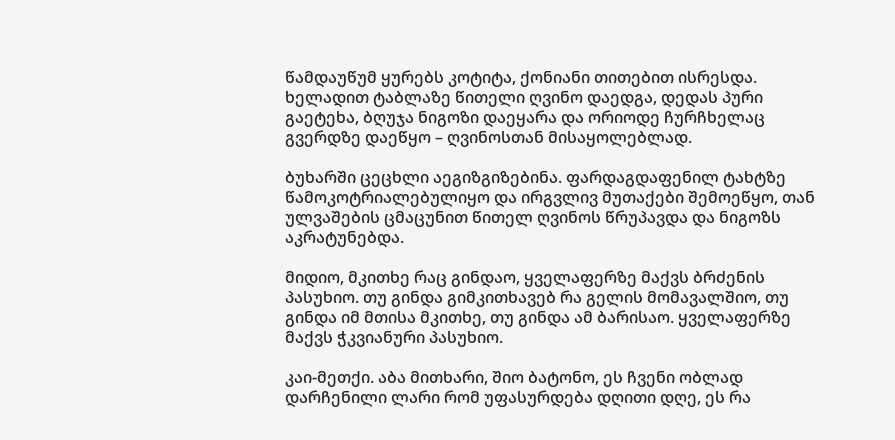წამდაუწუმ ყურებს კოტიტა, ქონიანი თითებით ისრესდა. ხელადით ტაბლაზე წითელი ღვინო დაედგა, დედას პური გაეტეხა, ბღუჯა ნიგოზი დაეყარა და ორიოდე ჩურჩხელაც გვერდზე დაეწყო – ღვინოსთან მისაყოლებლად.

ბუხარში ცეცხლი აეგიზგიზებინა. ფარდაგდაფენილ ტახტზე წამოკოტრიალებულიყო და ირგვლივ მუთაქები შემოეწყო, თან ულვაშების ცმაცუნით წითელ ღვინოს წრუპავდა და ნიგოზს აკრატუნებდა.

მიდიო, მკითხე რაც გინდაო, ყველაფერზე მაქვს ბრძენის პასუხიო. თუ გინდა გიმკითხავებ რა გელის მომავალშიო, თუ გინდა იმ მთისა მკითხე, თუ გინდა ამ ბარისაო. ყველაფერზე მაქვს ჭკვიანური პასუხიო.

კაი-მეთქი. აბა მითხარი, შიო ბატონო, ეს ჩვენი ობლად დარჩენილი ლარი რომ უფასურდება დღითი დღე, ეს რა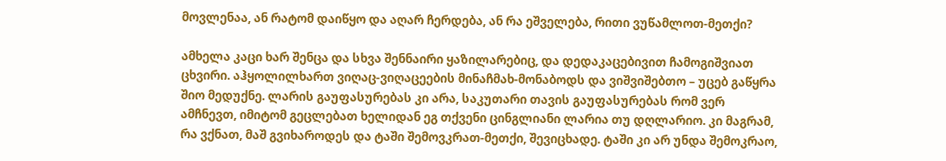მოვლენაა, ან რატომ დაიწყო და აღარ ჩერდება, ან რა ეშველება, რითი ვუწამლოთ-მეთქი?

ამხელა კაცი ხარ შენცა და სხვა შენნაირი ყაზილარებიც, და დედაკაცებივით ჩამოგიშვიათ ცხვირი. აჰყოლილხართ ვიღაც-ვიღაცეების მინაჩმახ-მონაბოდს და ვიშვიშებთო – უცებ გაწყრა შიო მედუქნე. ლარის გაუფასურებას კი არა, საკუთარი თავის გაუფასურებას რომ ვერ ამჩნევთ, იმიტომ გეცლებათ ხელიდან ეგ თქვენი ცინგლიანი ლარია თუ დღლარიო. კი მაგრამ, რა ვქნათ, მაშ გვიხაროდეს და ტაში შემოვკრათ-მეთქი, შევიცხადე. ტაში კი არ უნდა შემოკრაო,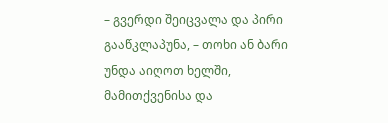– გვერდი შეიცვალა და პირი გააწკლაპუნა, – თოხი ან ბარი უნდა აიღოთ ხელში, მამითქვენისა და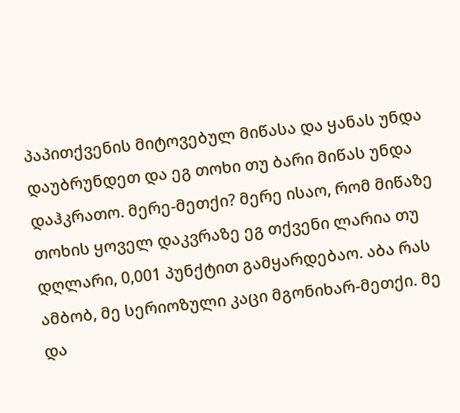პაპითქვენის მიტოვებულ მიწასა და ყანას უნდა დაუბრუნდეთ და ეგ თოხი თუ ბარი მიწას უნდა დაჰკრათო. მერე-მეთქი? მერე ისაო, რომ მიწაზე თოხის ყოველ დაკვრაზე ეგ თქვენი ლარია თუ დღლარი, 0,001 პუნქტით გამყარდებაო. აბა რას ამბობ, მე სერიოზული კაცი მგონიხარ-მეთქი. მე და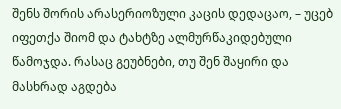შენს შორის არასერიოზული კაცის დედაცაო, – უცებ იფეთქა შიომ და ტახტზე ალმურწაკიდებული წამოჯდა. რასაც გეუბნები, თუ შენ შაყირი და მასხრად აგდება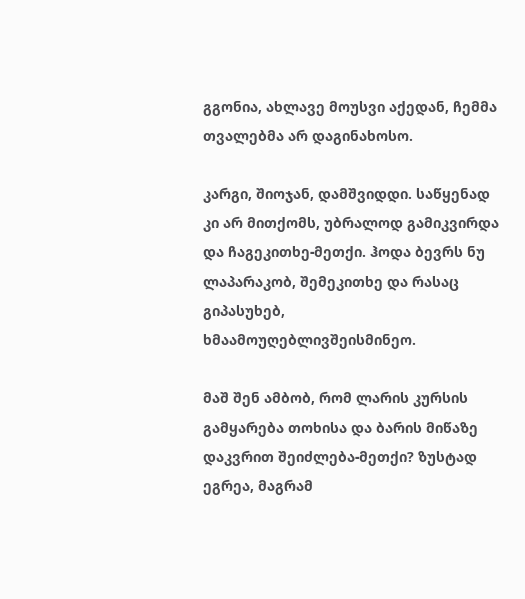გგონია, ახლავე მოუსვი აქედან, ჩემმა თვალებმა არ დაგინახოსო.

კარგი, შიოჯან, დამშვიდდი. საწყენად კი არ მითქომს, უბრალოდ გამიკვირდა და ჩაგეკითხე-მეთქი. ჰოდა ბევრს ნუ ლაპარაკობ, შემეკითხე და რასაც გიპასუხებ, ხმაამოუღებლივშეისმინეო.

მაშ შენ ამბობ, რომ ლარის კურსის გამყარება თოხისა და ბარის მიწაზე დაკვრით შეიძლება-მეთქი? ზუსტად ეგრეა, მაგრამ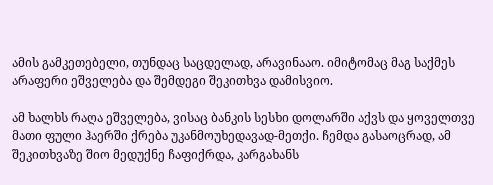ამის გამკეთებელი, თუნდაც საცდელად, არავინააო. იმიტომაც მაგ საქმეს არაფერი ეშველება და შემდეგი შეკითხვა დამისვიო.

ამ ხალხს რაღა ეშველება, ვისაც ბანკის სესხი დოლარში აქვს და ყოველთვე მათი ფული ჰაერში ქრება უკანმოუხედავად-მეთქი. ჩემდა გასაოცრად, ამ შეკითხვაზე შიო მედუქნე ჩაფიქრდა, კარგახანს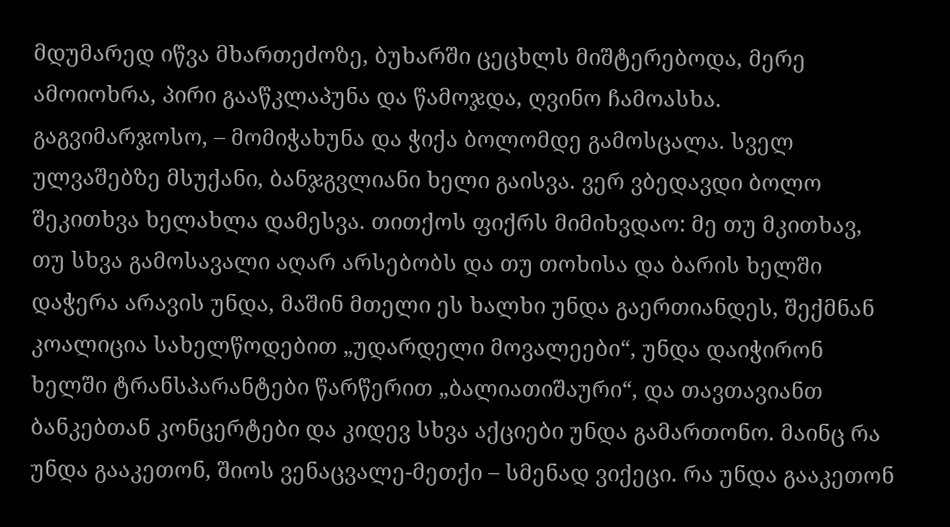მდუმარედ იწვა მხართეძოზე, ბუხარში ცეცხლს მიშტერებოდა, მერე ამოიოხრა, პირი გააწკლაპუნა და წამოჯდა, ღვინო ჩამოასხა. გაგვიმარჯოსო, – მომიჭახუნა და ჭიქა ბოლომდე გამოსცალა. სველ ულვაშებზე მსუქანი, ბანჯგვლიანი ხელი გაისვა. ვერ ვბედავდი ბოლო შეკითხვა ხელახლა დამესვა. თითქოს ფიქრს მიმიხვდაო: მე თუ მკითხავ, თუ სხვა გამოსავალი აღარ არსებობს და თუ თოხისა და ბარის ხელში დაჭერა არავის უნდა, მაშინ მთელი ეს ხალხი უნდა გაერთიანდეს, შექმნან კოალიცია სახელწოდებით „უდარდელი მოვალეები“, უნდა დაიჭირონ ხელში ტრანსპარანტები წარწერით „ბალიათიშაური“, და თავთავიანთ ბანკებთან კონცერტები და კიდევ სხვა აქციები უნდა გამართონო. მაინც რა უნდა გააკეთონ, შიოს ვენაცვალე-მეთქი – სმენად ვიქეცი. რა უნდა გააკეთონ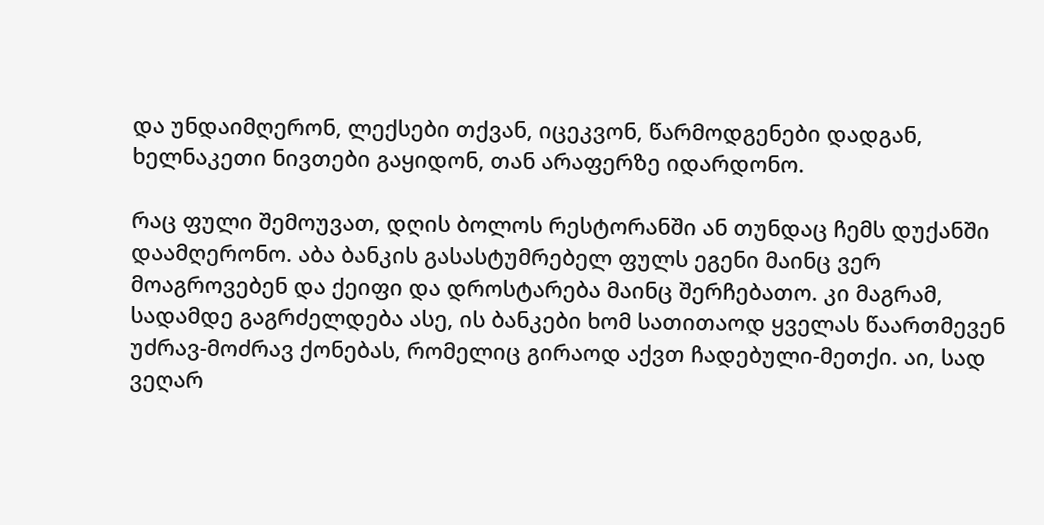და უნდაიმღერონ, ლექსები თქვან, იცეკვონ, წარმოდგენები დადგან, ხელნაკეთი ნივთები გაყიდონ, თან არაფერზე იდარდონო.

რაც ფული შემოუვათ, დღის ბოლოს რესტორანში ან თუნდაც ჩემს დუქანში დაამღერონო. აბა ბანკის გასასტუმრებელ ფულს ეგენი მაინც ვერ მოაგროვებენ და ქეიფი და დროსტარება მაინც შერჩებათო. კი მაგრამ, სადამდე გაგრძელდება ასე, ის ბანკები ხომ სათითაოდ ყველას წაართმევენ უძრავ-მოძრავ ქონებას, რომელიც გირაოდ აქვთ ჩადებული-მეთქი. აი, სად ვეღარ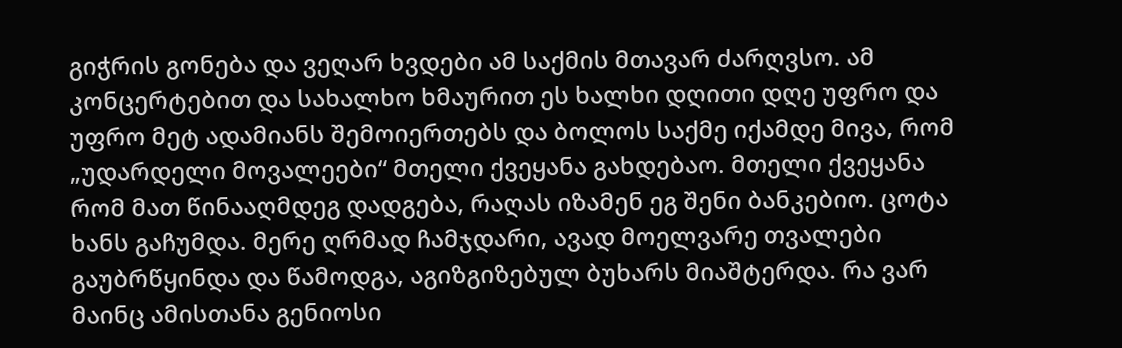გიჭრის გონება და ვეღარ ხვდები ამ საქმის მთავარ ძარღვსო. ამ კონცერტებით და სახალხო ხმაურით ეს ხალხი დღითი დღე უფრო და უფრო მეტ ადამიანს შემოიერთებს და ბოლოს საქმე იქამდე მივა, რომ „უდარდელი მოვალეები“ მთელი ქვეყანა გახდებაო. მთელი ქვეყანა რომ მათ წინააღმდეგ დადგება, რაღას იზამენ ეგ შენი ბანკებიო. ცოტა ხანს გაჩუმდა. მერე ღრმად ჩამჯდარი, ავად მოელვარე თვალები გაუბრწყინდა და წამოდგა, აგიზგიზებულ ბუხარს მიაშტერდა. რა ვარ მაინც ამისთანა გენიოსი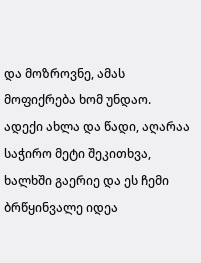და მოზროვნე, ამას მოფიქრება ხომ უნდაო. ადექი ახლა და წადი, აღარაა საჭირო მეტი შეკითხვა, ხალხში გაერიე და ეს ჩემი ბრწყინვალე იდეა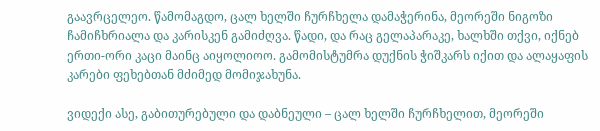გაავრცელეო. წამომაგდო, ცალ ხელში ჩურჩხელა დამაჭერინა, მეორეში ნიგოზი ჩამიჩხრიალა და კარისკენ გამიძღვა. წადი, და რაც გელაპარაკე, ხალხში თქვი, იქნებ ერთი-ორი კაცი მაინც აიყოლიოო. გამომისტუმრა დუქნის ჭიშკარს იქით და ალაყაფის კარები ფეხებთან მძიმედ მომიჯახუნა.

ვიდექი ასე, გაბითურებული და დაბნეული – ცალ ხელში ჩურჩხელით, მეორეში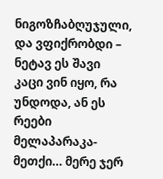ნიგოზჩაბღუჯული, და ვფიქრობდი – ნეტავ ეს შავი კაცი ვინ იყო, რა უნდოდა, ან ეს რეები მელაპარაკა-მეთქი… მერე ჯერ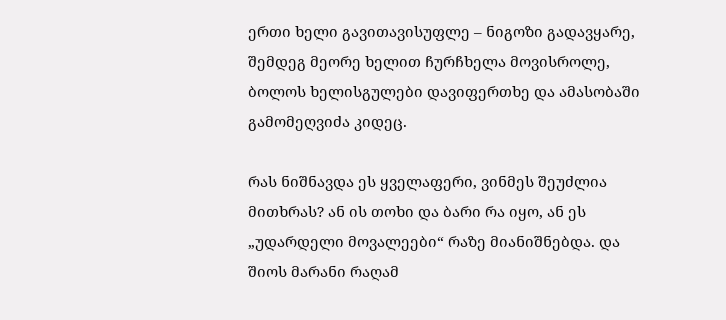ერთი ხელი გავითავისუფლე – ნიგოზი გადავყარე, შემდეგ მეორე ხელით ჩურჩხელა მოვისროლე, ბოლოს ხელისგულები დავიფერთხე და ამასობაში გამომეღვიძა კიდეც.

რას ნიშნავდა ეს ყველაფერი, ვინმეს შეუძლია მითხრას? ან ის თოხი და ბარი რა იყო, ან ეს „უდარდელი მოვალეები“ რაზე მიანიშნებდა. და შიოს მარანი რაღამ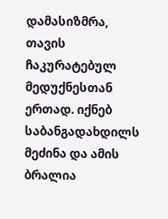დამასიზმრა, თავის ჩაკურატებულ მედუქნესთან ერთად. იქნებ საბანგადახდილს მეძინა და ამის ბრალია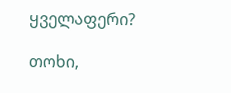ყველაფერი?

თოხი,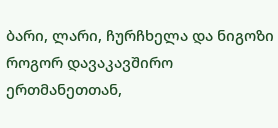ბარი, ლარი, ჩურჩხელა და ნიგოზი როგორ დავაკავშირო ერთმანეთთან,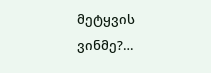მეტყვის ვინმე?…